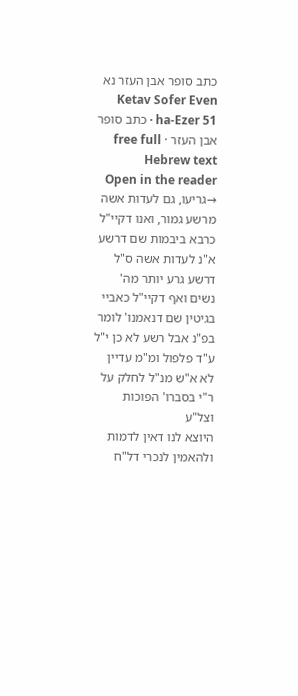כתב סופר אבן העזר נא
Ketav Sofer Even ha-Ezer 51 · כתב סופר אבן העזר · free full Hebrew text
Open in the reader →גריעו, גם לעדות אשה מרשע גמור, ואנו דקיי"ל כרבא ביבמות שם דרשע א"נ לעדות אשה ס"ל דרשע גרע יותר מה' נשים ואף דקיי"ל כאביי בגיטין שם דנאמנו' לומר בפ"נ אבל רשע לא כן י"ל ע"ד פלפול ומ"מ עדיין לא א"ש מנ"ל לחלק על ר"י בסברו' הפוכות וצל"ע
היוצא לנו דאין לדמות ולהאמין לנכרי דל"ח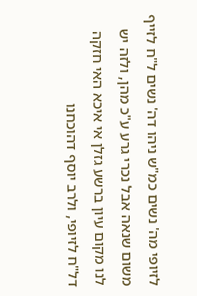לזיופי מה' נשים כמ"ש ניהו דה' נשים ל"ח לזייף משום שנאה אבל נכרי גרע ע"כ מהן, ולזה יש לנו מקום עיון ברשע גזלן אי איכא האי חזקה דל"ח לזיופי, ולרב יוסף דהוכחנו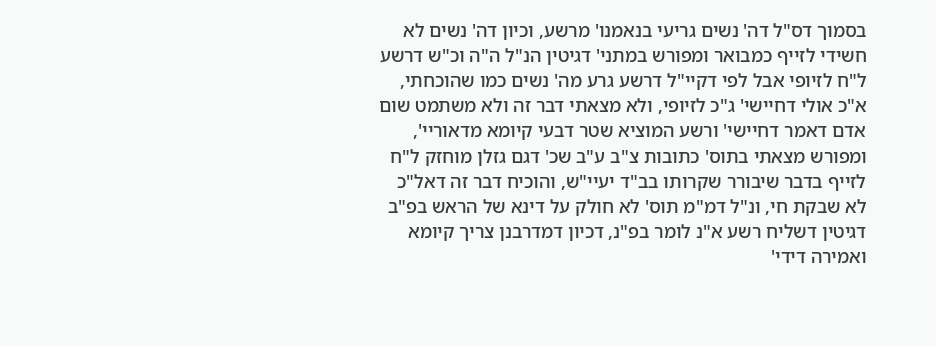בסמוך דס"ל דה' נשים גריעי בנאמנו' מרשע, וכיון דה' נשים לא חשידי לזייף כמבואר ומפורש במתני' דגיטין הנ"ל ה"ה וכ"ש דרשע ל"ח לזיופי אבל לפי דקיי"ל דרשע גרע מה' נשים כמו שהוכחתי, א"כ אולי דחיישי' ג"כ לזיופי, ולא מצאתי דבר זה ולא משתמט שום אדם דאמר דחיישי' ורשע המוציא שטר דבעי קיומא מדאוריי', ומפורש מצאתי בתוס' כתובות צ"ב ע"ב שכ' דגם גזלן מוחזק ל"ח לזייף בדבר שיבורר שקרותו בב"ד יעיי"ש, והוכיח דבר זה דאל"כ לא שבקת חי, ונ"ל דמ"מ תוס' לא חולק על דינא של הראש בפ"ב דגיטין דשליח רשע א"נ לומר בפ"נ, דכיון דמדרבנן צריך קיומא ואמירה דידי'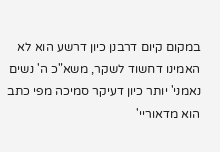במקום קיום דרבנן כיון דרשע הוא לא האמינו דחשוד לשקר, משא"כ ה' נשים נאמני' יותר כיון דעיקר סמיכה מפי כתב הוא מדאוריי'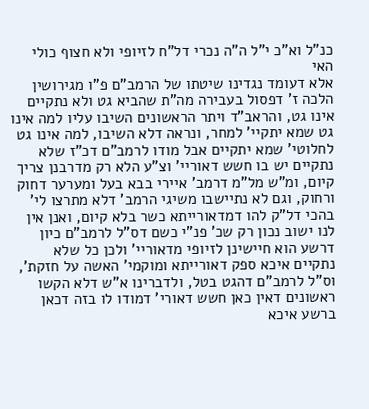כנ"ל וא"כ י"ל ה"ה נכרי דל"ח לזיופי ולא חצוף כולי האי
אלא דעומד נגדינו שיטתו של הרמב"ם פ"ו מגירושין הלכה ז' דפסול בעבירה מה"ת שהביא גט ולא נתקיים אינו גט, והראב"ד ויתר הראשונים השיבו עליו למה אינו גט שמא יתקיי' למחר, ונראה דלא השיבו, למה אינו גט לחלוטי' שמא יתקיים אבל מודו לרמב"ם דכ"ז שלא נתקיים יש בו חשש דאוריי' וצ"ע הלא רק מדרבנן צריך קיום, ומ"ש מל"מ דרמב' איירי בבא בעל ומערער דחוק ורחוק, וגם לא נתיישבו משיגי הרמב' דלא מתרצו לי' בהכי דל"ק להו דמדאורייתא כשר בלא קיום, ואנן אין לנו ישוב נכון רק שכ' פנ"י כשם דס"ל לרמב"ם כיון דרשע הוא חיישינן לזיופי מדאוריי' ולכן כל שלא נתקיים איכא ספק דאורייתא ומוקמי' האשה על חזקת', וס"ל לרמב"ם דהגט בטל, ולדברינו א"ש דלא הקשו ראשונים דאין כאן חשש דאורי' דמודו לו בזה דכאן ברשע איכא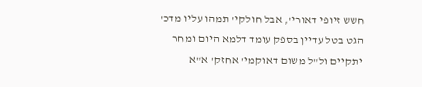חשש זיופי דאורי', אבל חולקי' תמהו עליו מדכ' הגט בטל עדיין בספק עומד דלמא היום ומחר יתקיים ול"ל משום דאוקמי' אחזק' א"א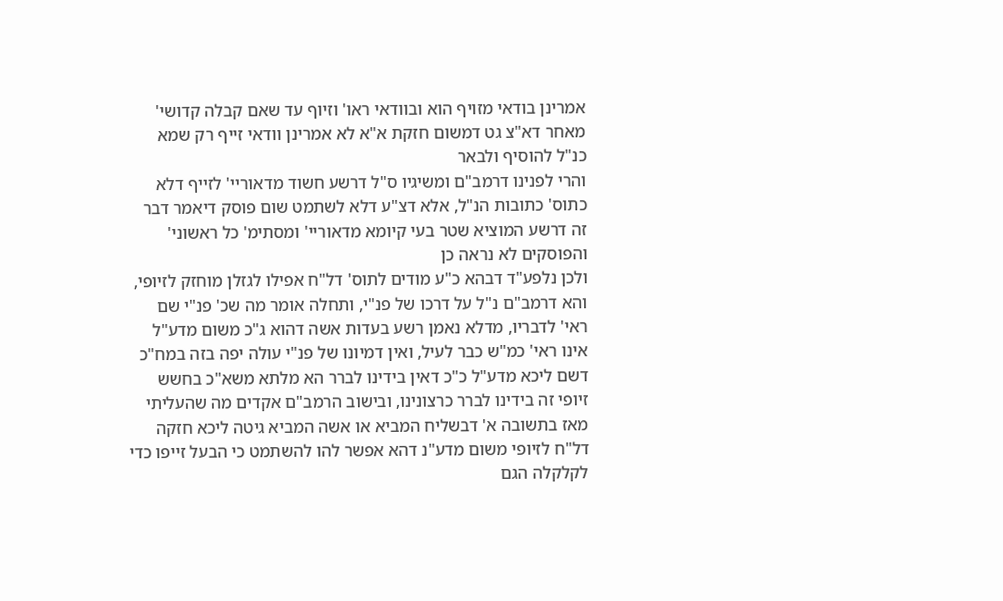אמרינן בודאי מזויף הוא ובוודאי ראו' וזיוף עד שאם קבלה קדושי' מאחר דא"צ גט דמשום חזקת א"א לא אמרינן וודאי זייף רק שמא כנ"ל להוסיף ולבאר
והרי לפנינו דרמב"ם ומשיגיו ס"ל דרשע חשוד מדאוריי' לזייף דלא כתוס' כתובות הנ"ל, אלא דצ"ע דלא לשתמט שום פוסק דיאמר דבר זה דרשע המוציא שטר בעי קיומא מדאוריי' ומסתימ' כל ראשוני' והפוסקים לא נראה כן
ולכן נלפע"ד דבהא כ"ע מודים לתוס' דל"ח אפילו לגזלן מוחזק לזיופי, והא דרמב"ם נ"ל על דרכו של פנ"י, ותחלה אומר מה שכ' פנ"י שם ראי' לדבריו, מדלא נאמן רשע בעדות אשה דהוא ג"כ משום מדע"ל אינו ראי' כמ"ש כבר לעיל, ואין דמיונו של פנ"י עולה יפה בזה במח"כ דשם ליכא מדע"ל כ"כ דאין בידינו לברר הא מלתא משא"כ בחשש זיופי זה בידינו לברר כרצונינו, ובישוב הרמב"ם אקדים מה שהעליתי מאז בתשובה א' דבשליח המביא או אשה המביא גיטה ליכא חזקה דל"ח לזיופי משום מדע"נ דהא אפשר להו להשתמט כי הבעל זייפו כדי לקלקלה הגם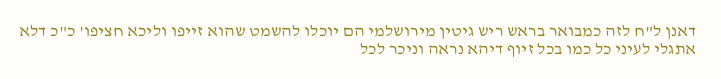דאנן ל"ח לזה כמבואר בראש ריש גיטין מירושלמי הם יוכלו להשמט שהוא זייפו וליכא חציפו' כ"כ דלא אתגלי לעיני כל כמו בכל זיוף דיהא נראה וניכר לכל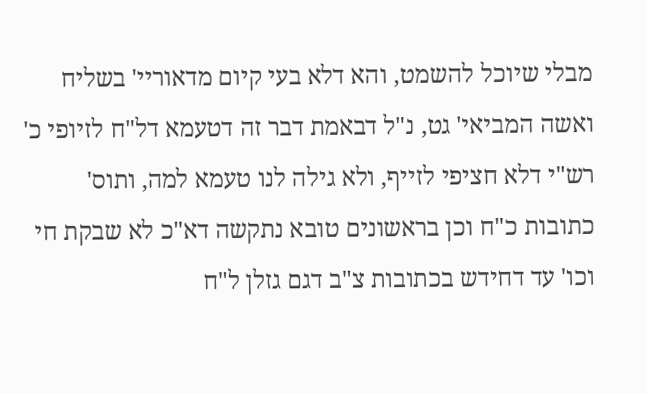מבלי שיוכל להשמט, והא דלא בעי קיום מדאוריי' בשליח ואשה המביאי' גט, נ"ל דבאמת דבר זה דטעמא דל"ח לזיופי כ' רש"י דלא חציפי לזייף, ולא גילה לנו טעמא למה, ותוס' כתובות כ"ח וכן בראשונים טובא נתקשה דא"כ לא שבקת חי וכו' עד דחידש בכתובות צ"ב דגם גזלן ל"ח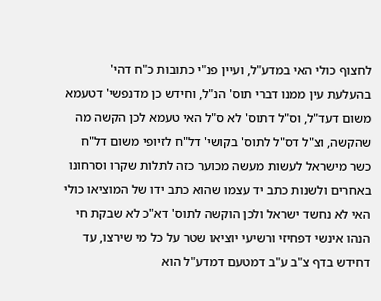לחצוף כולי האי במדע"ל, ועיין פנ"י כתובות כ"ח דהי' בהעלעת עין ממנו דברי תוס' הנ"ל, וחידש כן מדנפשי' דטעמא משום דעד"ל, וס"ל דתוס' לא ס"ל האי טעמא לכן הקשה מה שהקשה, וצ"ל דס"ל לתוס' בקושי' דל"ח לזיופי משום דל"ח כשר מישראל לעשות מעשה מכוער כזה לתלות שקרו וסרחונו באחרים ולשנות כתב יד עצמו שהוא כתב ידו של המוציאו כולי האי לא נחשד ישראל ולכן הוקשה לתוס' דא"כ לא שבקת חי הנהו אינשי דפחיזי ורשיעי יוציאו שטר על כל מי שירצו, עד דחידש בדף צ"ב ע"ב דמטעם דמדע"ל הוא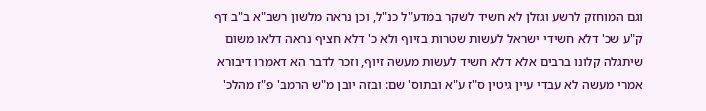וגם המוחזק לרשע וגזלן לא חשיד לשקר במדע"ל כנ"ל, וכן נראה מלשון רשב"א ב"ב דף ק"ע שכ' דלא חשידי ישראל לעשות שטרות בזיוף ולא כ' דלא חציף נראה דלאו משום שיתגלה קלונו ברבים אלא דלא חשיד לעשות מעשה זיוף, וזכר לדבר הא דאמרו דיבורא אמרי מעשה לא עבדי עיין גיטין ס"ז ע"א ובתוס' שם: ובזה יובן מ"ש הרמב' פ"ז מהלכ'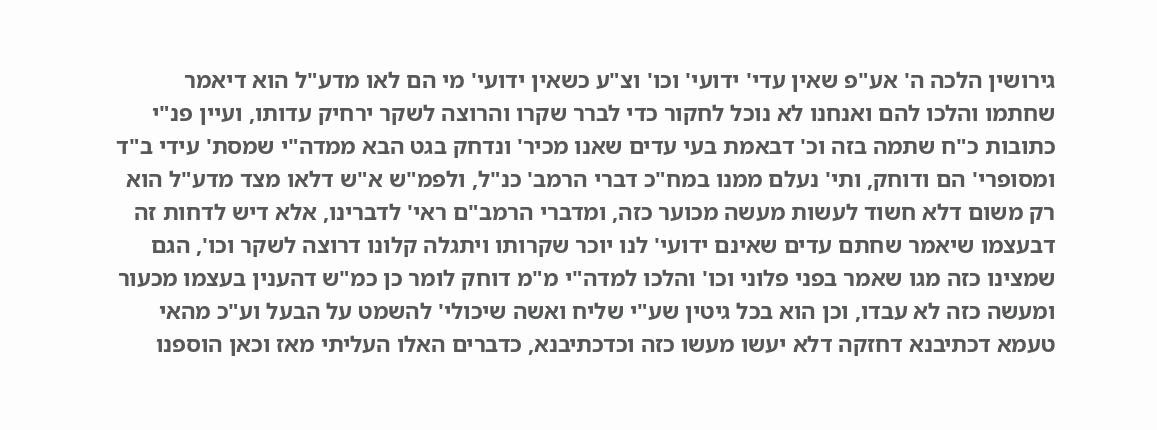גירושין הלכה ה' אע"פ שאין עדי' ידועי' וכו' וצ"ע כשאין ידועי' מי הם לאו מדע"ל הוא דיאמר שחתמו והלכו להם ואנחנו לא נוכל לחקור כדי לברר שקרו והרוצה לשקר ירחיק עדותו, ועיין פנ"י כתובות כ"ח שתמה בזה וכ' דבאמת בעי עדים שאנו מכיר' ונדחק בגט הבא ממדה"י שמסת' עידי ב"ד ומסופרי' הם ודוחק, ותי' נעלם ממנו במח"כ דברי הרמב' כנ"ל, ולפמ"ש א"ש דלאו מצד מדע"ל הוא רק משום דלא חשוד לעשות מעשה מכוער כזה, ומדברי הרמב"ם ראי' לדברינו, אלא דיש לדחות זה דבעצמו שיאמר שחתם עדים שאינם ידועי' לנו יוכר שקרותו ויתגלה קלונו דרוצה לשקר וכו', הגם שמצינו כזה מגו שאמר בפני פלוני וכו' והלכו למדה"י מ"מ דוחק לומר כן כמ"ש דהענין בעצמו מכעור ומעשה כזה לא עבדו, וכן הוא בכל גיטין שע"י שליח ואשה שיכולי' להשמט על הבעל וע"כ מהאי טעמא דכתיבנא דחזקה דלא יעשו מעשו כזה וכדכתיבנא, כדברים האלו העליתי מאז וכאן הוספנו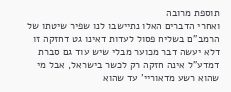תוספת מרובה
ואחרי הדברים האלו נתיישבו לנו שפיר שיטתו של הרמב"ם בשליח פסול לעדות דאינו גט דחזקה זו דלא יעשה דבר מכוער מבלי שיש עוד גם סברת דמדע"ל אינה חזקה רק לכשר בישראל, אבל מי שהוא רשע מדאוריי' עד שהוא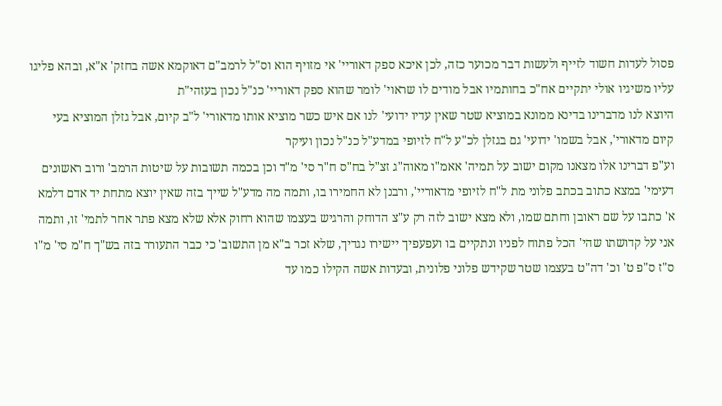פסול לעדות חשוד לזייף ולעשות דבר מכוער כזה, לכן איכא ספק דאוריי' אי מזויף הוא וס"ל לרמב"ם דאוקמא אשה בחזק' א"א, ובהא פליגו עליו משיגיו אולי יתקיים אח"כ בחותמיו אבל מודים לו שראוי' לומר שהוא ספק דאוריי' כנ"ל נכון בעזהי"ת
היוצא לנו מדברינו בדינא ממונא במוציא שטר שאין עדיו ידועי' לנו אם איש כשר מוציא אותו מדאורי' ל"ב קיום, אבל גזלן המוציא בעי קיום מדאורי', אבל בשמו' ידועי' גם בגזלן לכ"ע ל"ח לזיופי במדע"ל כנ"ל נכון ועיקר
וע"פ דברינו אלו מצאנו מקום ישוב על תמיה' אאמ"ו מאוה"ג זצ"ל בח"ס ח"ר סי' מ"ד וכן בכמה תשובות על שיטות הרמב' ורוב ראשונים דעימי' במצא כתוב בכתב פלוני מת ל"ח לזיופי מדאוריי', ורבנן לא החמירו בו, ותמה מה מדע"ל שייך בזה שאין יוצא מתחת יד אדם דלמא א' כתבו על שם ראובן וחתם שמו, ולא מצא ישוב לזה רק ע"צ הדוחק והרגיש בעצמו שהוא רחוק אלא שלא מצא פתר אחר לתמי' זו, ותמה אני על קדושתו שהי' הכל פתוח לפניו ונתקיים בו ועפעפיך יישירו נגדיך, שלא זכר ב"א מן התשוב' כי כבר התעורר בזה בש"ך ח"מ סי' מ"ו ס"ז ס"פ ט' וכ' דה"ט בעצמו שטר שקידש פלוני פלונית, ובעדות אשה הקילו כמו עד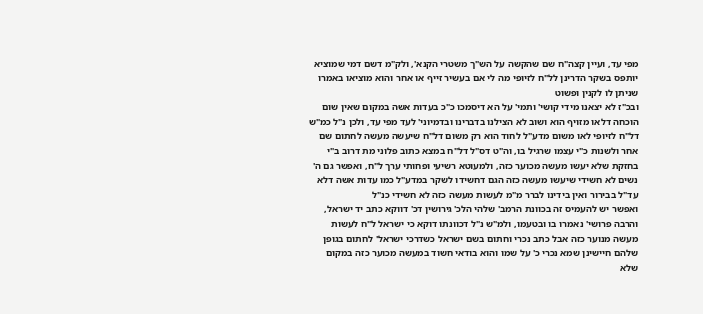מפי עד, ועיין קצה"ח שם שהקשה על הש"ך משטרי הקנא', ולק"מ דשם דמי שמוציא יותפס בשקר הדרינן לל"ח לזיופי מה לי אם בעשיר זייף או אחר והוא מוציאו באמרו שניתן לו לקנין ופשוט
ובכ"ז לא יצאנו מידי קושי' ותמי' על הא דיסמכו כ"כ בעדות אשה במקום שאין שום הוכחה דלאו מזויף הוא ושוב לא הצילנו בדברינו ובדמיוני' לעד מפי עד, ולכן נ"ל כמ"ש דל"ח לזיופי לאו משום מדע"ל לחוד הוא רק משום דל"ח שיעשה מעשה לחתום שם אחר ולשנות כ"י עצמו שרגיל בו, וה"ט דס"ל דל"ח במצא כתוב פלוני מת דרוב ב"י בחזקת שלא יעשו מעשה מכוער כזה, ולמעוטא רשיעי ופחותי ערך ל"ח, ואפשר גם ה' נשים לא חשידי שיעשו מעשה כזה הגם דחשידו לשקר במדע"ל כמו עדות אשה דלא עד"ל בבירור ואין בידינו לברר מ"מ לעשות מעשה כזה לא חשידי כנ"ל
ואפשר יש להעמיס זה בכוונת הרמב' שלהי הלכ' גירושין דכ' דווקא כתב יד ישראל, והרבה פרושי' נאמרו בו ובטעמו, ולמ"ש נ"ל דכוונתו דוקא כי ישראל ל"ח לעשות מעשה מנוער כזה אבל כתב נכרי וחתום בשם ישראל כשדרכי ישראל' לחתום בגופן שלהם חיישינן שמא נכרי כ' על שמו והוא בודאי חשוד במעשה מכוער כזה במקום שלא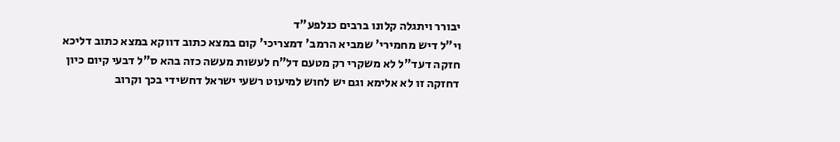יבורר ויתגלה קלונו ברבים כנלפע"ד
וי"ל דיש מחמירי' שמביא הרמב' דמצריכי' קום במצא כתוב דווקא במצא כתוב דליכא חזקה דעד"ל לא משקרי רק מטעם דל"ח לעשות מעשה כזה בהא ס"ל דבעי קיום כיון דחזקה זו לא אלימא וגם יש לחוש למיעוט רשעי ישראל דחשידי בכך וקרוב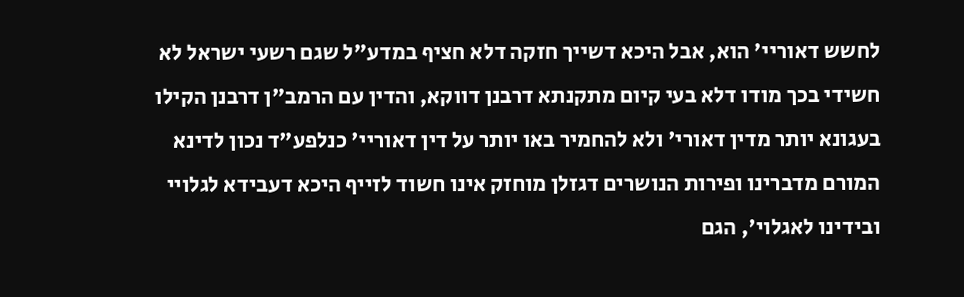לחשש דאוריי' הוא, אבל היכא דשייך חזקה דלא חציף במדע"ל שגם רשעי ישראל לא חשידי בכך מודו דלא בעי קיום מתקנתא דרבנן דווקא, והדין עם הרמב"ן דרבנן הקילו בעגונא יותר מדין דאורי' ולא להחמיר באו יותר על דין דאוריי' כנלפע"ד נכון לדינא
המורם מדברינו ופירות הנושרים דגזלן מוחזק אינו חשוד לזייף היכא דעבידא לגלויי ובידינו לאגלוי', הגם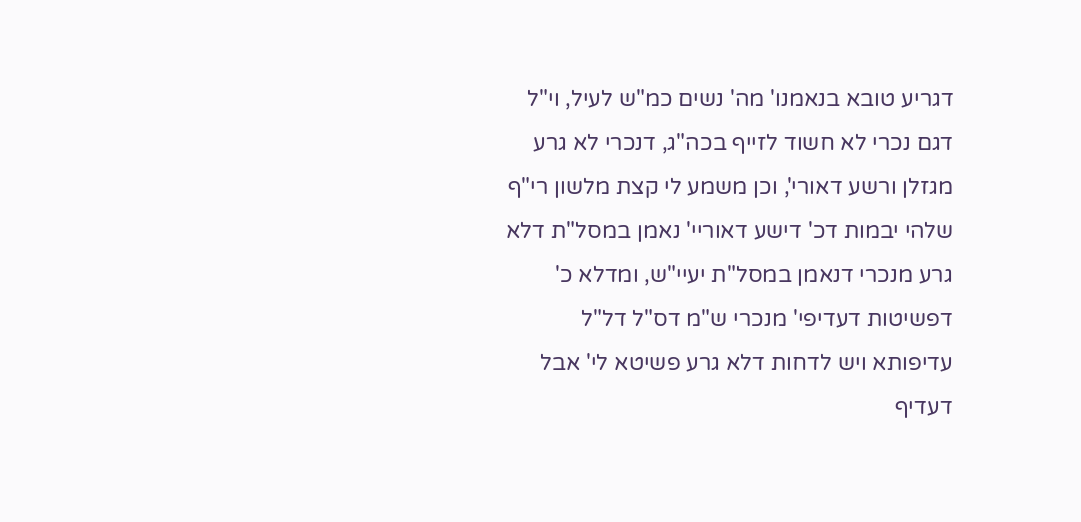דגריע טובא בנאמנו' מה' נשים כמ"ש לעיל, וי"ל דגם נכרי לא חשוד לזייף בכה"ג, דנכרי לא גרע מגזלן ורשע דאורי', וכן משמע לי קצת מלשון רי"ף שלהי יבמות דכ' דישע דאוריי' נאמן במסל"ת דלא גרע מנכרי דנאמן במסל"ת יעיי"ש, ומדלא כ' דפשיטות דעדיפי' מנכרי ש"מ דס"ל דל"ל עדיפותא ויש לדחות דלא גרע פשיטא לי' אבל דעדיף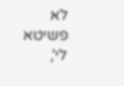לא פשיטא לי',